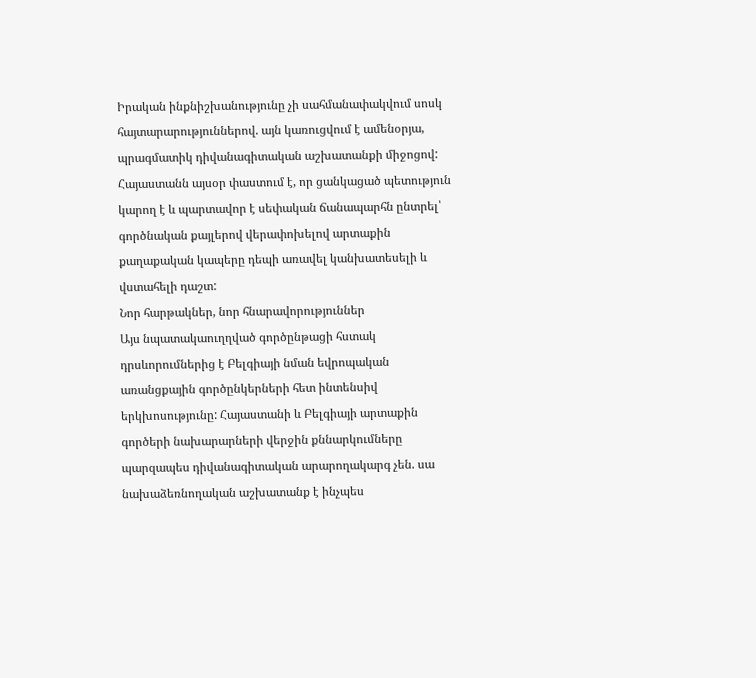Իրական ինքնիշխանությունը չի սահմանափակվում սոսկ հայտարարություններով. այն կառուցվում է ամենօրյա, պրագմատիկ դիվանագիտական աշխատանքի միջոցով: Հայաստանն այսօր փաստում է, որ ցանկացած պետություն կարող է և պարտավոր է սեփական ճանապարհն ընտրել՝ գործնական քայլերով վերափոխելով արտաքին քաղաքական կապերը դեպի առավել կանխատեսելի և վստահելի դաշտ:
Նոր հարթակներ, նոր հնարավորություններ
Այս նպատակաուղղված գործընթացի հստակ դրսևորումներից է Բելգիայի նման եվրոպական առանցքային գործընկերների հետ ինտենսիվ երկխոսությունը: Հայաստանի և Բելգիայի արտաքին գործերի նախարարների վերջին քննարկումները պարզապես դիվանագիտական արարողակարգ չեն. սա նախաձեռնողական աշխատանք է ինչպես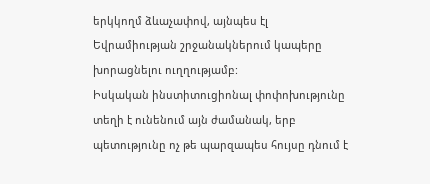երկկողմ ձևաչափով, այնպես էլ Եվրամիության շրջանակներում կապերը խորացնելու ուղղությամբ:
Իսկական ինստիտուցիոնալ փոփոխությունը տեղի է ունենում այն ժամանակ, երբ պետությունը ոչ թե պարզապես հույսը դնում է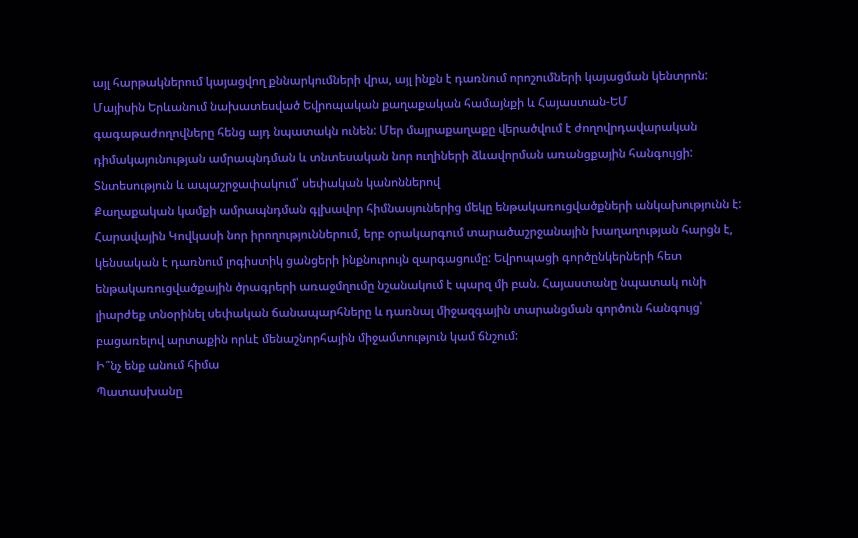այլ հարթակներում կայացվող քննարկումների վրա, այլ ինքն է դառնում որոշումների կայացման կենտրոն: Մայիսին Երևանում նախատեսված Եվրոպական քաղաքական համայնքի և Հայաստան-ԵՄ գագաթաժողովները հենց այդ նպատակն ունեն: Մեր մայրաքաղաքը վերածվում է ժողովրդավարական դիմակայունության ամրապնդման և տնտեսական նոր ուղիների ձևավորման առանցքային հանգույցի:
Տնտեսություն և ապաշրջափակում՝ սեփական կանոններով
Քաղաքական կամքի ամրապնդման գլխավոր հիմնասյուներից մեկը ենթակառուցվածքների անկախությունն է: Հարավային Կովկասի նոր իրողություններում, երբ օրակարգում տարածաշրջանային խաղաղության հարցն է, կենսական է դառնում լոգիստիկ ցանցերի ինքնուրույն զարգացումը: Եվրոպացի գործընկերների հետ ենթակառուցվածքային ծրագրերի առաջմղումը նշանակում է պարզ մի բան. Հայաստանը նպատակ ունի լիարժեք տնօրինել սեփական ճանապարհները և դառնալ միջազգային տարանցման գործուն հանգույց՝ բացառելով արտաքին որևէ մենաշնորհային միջամտություն կամ ճնշում:
Ի՞նչ ենք անում հիմա
Պատասխանը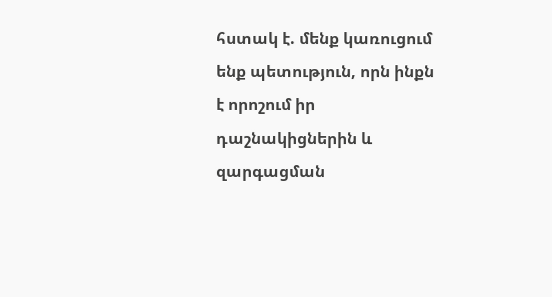հստակ է. մենք կառուցում ենք պետություն, որն ինքն է որոշում իր դաշնակիցներին և զարգացման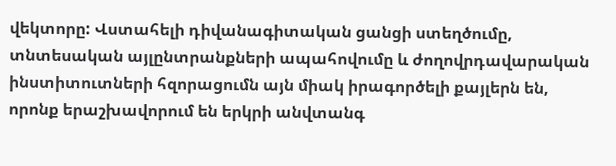վեկտորը: Վստահելի դիվանագիտական ցանցի ստեղծումը, տնտեսական այլընտրանքների ապահովումը և ժողովրդավարական ինստիտուտների հզորացումն այն միակ իրագործելի քայլերն են, որոնք երաշխավորում են երկրի անվտանգ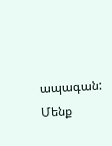ապագան: Մենք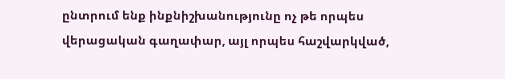ընտրում ենք ինքնիշխանությունը ոչ թե որպես վերացական գաղափար, այլ որպես հաշվարկված,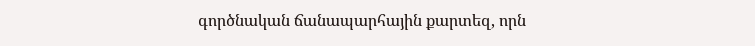գործնական ճանապարհային քարտեզ, որն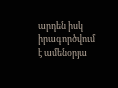արդեն իսկ իրագործվում է ամենօրյա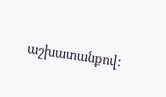աշխատանքով: